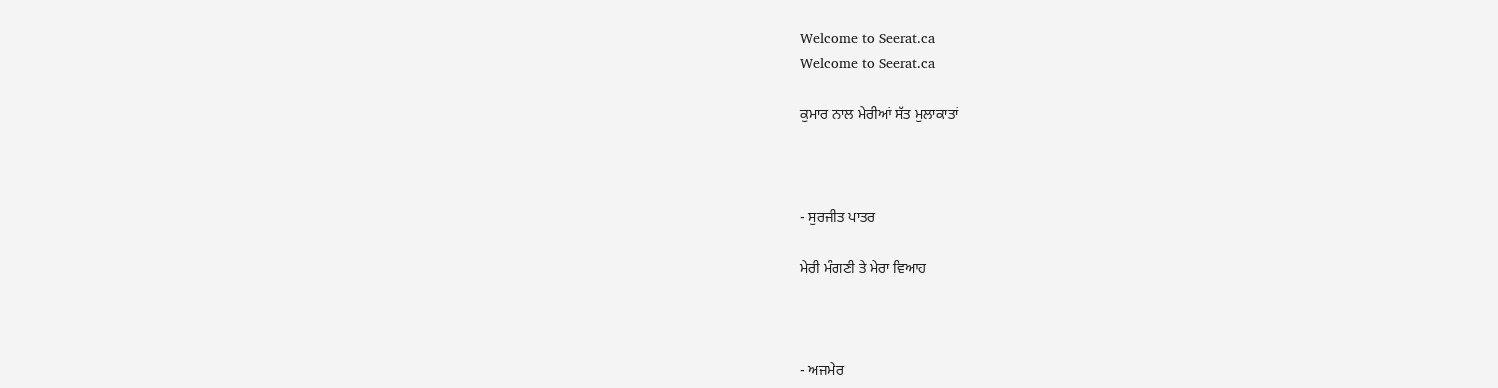Welcome to Seerat.ca
Welcome to Seerat.ca

ਕੁਮਾਰ ਨਾਲ ਮੇਰੀਆਂ ਸੱਤ ਮੁਲਾਕਾਤਾਂ



- ਸੁਰਜੀਤ ਪਾਤਰ

ਮੇਰੀ ਮੰਗਣੀ ਤੇ ਮੇਰਾ ਵਿਆਹ



- ਅਜਮੇਰ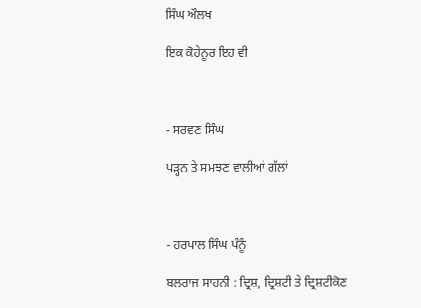ਸਿੰਘ ਔਲਖ

ਇਕ ਕੋਹੇਨੂਰ ਇਹ ਵੀ



- ਸਰਵਣ ਸਿੰਘ

ਪੜ੍ਹਨ ਤੇ ਸਮਝਣ ਵਾਲੀਆਂ ਗੱਲਾਂ



- ਹਰਪਾਲ ਸਿੰਘ ਪੰਨੂੰ

ਬਲਰਾਜ ਸਾਹਨੀ : ਦ੍ਰਿਸ਼, ਦ੍ਰਿਸ਼ਟੀ ਤੇ ਦ੍ਰਿਸ਼ਟੀਕੋਣ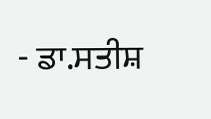- ਡਾ.ਸਤੀਸ਼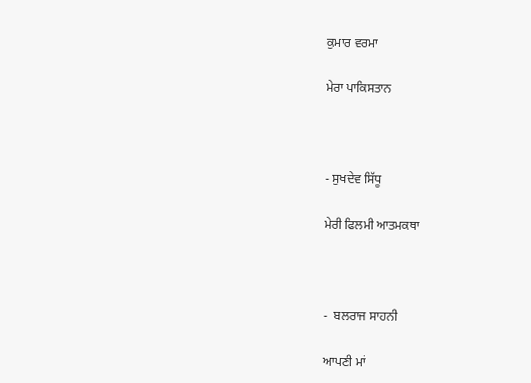ਕੁਮਾਰ ਵਰਮਾ

ਮੇਰਾ ਪਾਕਿਸਤਾਨ



- ਸੁਖਦੇਵ ਸਿੱਧੂ

ਮੇਰੀ ਫਿਲਮੀ ਆਤਮਕਥਾ



-  ਬਲਰਾਜ ਸਾਹਨੀ

ਆਪਣੀ ਮਾਂ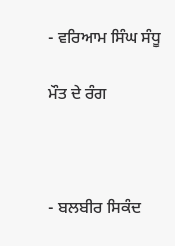- ਵਰਿਆਮ ਸਿੰਘ ਸੰਧੂ

ਮੌਤ ਦੇ ਰੰਗ



- ਬਲਬੀਰ ਸਿਕੰਦ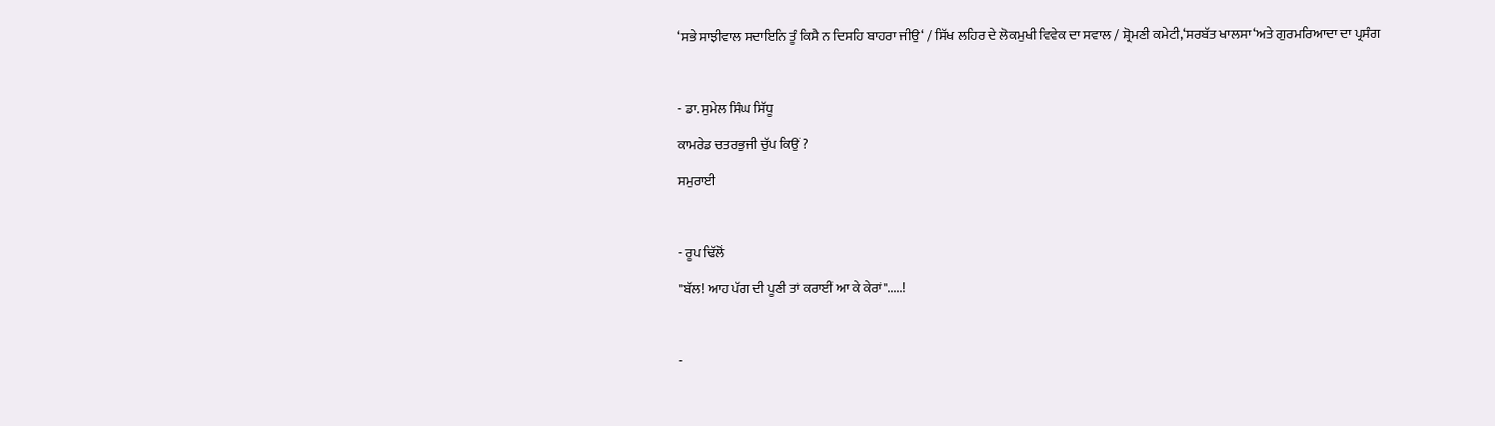‘ਸਭੇ ਸਾਝੀਵਾਲ ਸਦਾਇਨਿ ਤੂੰ ਕਿਸੈ ਨ ਦਿਸਹਿ ਬਾਹਰਾ ਜੀਉ‘ / ਸਿੱਖ ਲਹਿਰ ਦੇ ਲੋਕਮੁਖੀ ਵਿਵੇਕ ਦਾ ਸਵਾਲ / ਸ਼੍ਰੋਮਣੀ ਕਮੇਟੀ,‘ਸਰਬੱਤ ਖਾਲਸਾ‘ਅਤੇ ਗੁਰਮਰਿਆਦਾ ਦਾ ਪ੍ਰਸੰਗ



- ਡਾ. ਸੁਮੇਲ ਸਿੰਘ ਸਿੱਧੂ

ਕਾਮਰੇਡ ਚਤਰਭੁਜੀ ਚੁੱਪ ਕਿਉਂ ?

ਸਮੁਰਾਈ



- ਰੂਪ ਢਿੱਲੋਂ

"ਬੱਲ! ਆਹ ਪੱਗ ਦੀ ਪੂਣੀ ਤਾਂ ਕਰਾਈਂ ਆ ਕੇ ਕੇਰਾਂ".....!



-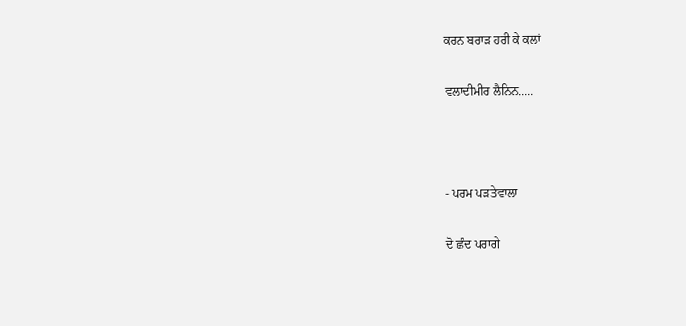ਕਰਨ ਬਰਾੜ ਹਰੀ ਕੇ ਕਲਾਂ

ਵਲਾਦੀਮੀਰ ਲੈਨਿਨ.....



- ਪਰਮ ਪੜਤੇਵਾਲਾ

ਦੋ ਛੰਦ ਪਰਾਗੇ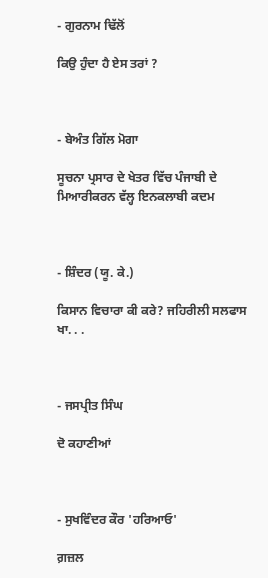- ਗੁਰਨਾਮ ਢਿੱਲੋਂ

ਕਿਉ ਹੁੰਦਾ ਹੈ ਏਸ ਤਰਾਂ ?



- ਬੇਅੰਤ ਗਿੱਲ ਮੋਗਾ

ਸੂਚਨਾ ਪ੍ਰਸਾਰ ਦੇ ਖੇਤਰ ਵਿੱਚ ਪੰਜਾਬੀ ਦੇ ਮਿਆਰੀਕਰਨ ਵੱਲ੍ਹ ਇਨਕਲਾਬੀ ਕਦਮ



- ਸ਼ਿੰਦਰ (ਯੂ. ਕੇ.)

ਕਿਸਾਨ ਵਿਚਾਰਾ ਕੀ ਕਰੇ? ਜਹਿਰੀਲੀ ਸਲਫਾਸ ਖਾ. . .



- ਜਸਪ੍ਰੀਤ ਸਿੰਘ

ਦੋ ਕਹਾਣੀਆਂ



- ਸੁਖਵਿੰਦਰ ਕੌਰ 'ਹਰਿਆਓ'

ਗ਼ਜ਼ਲ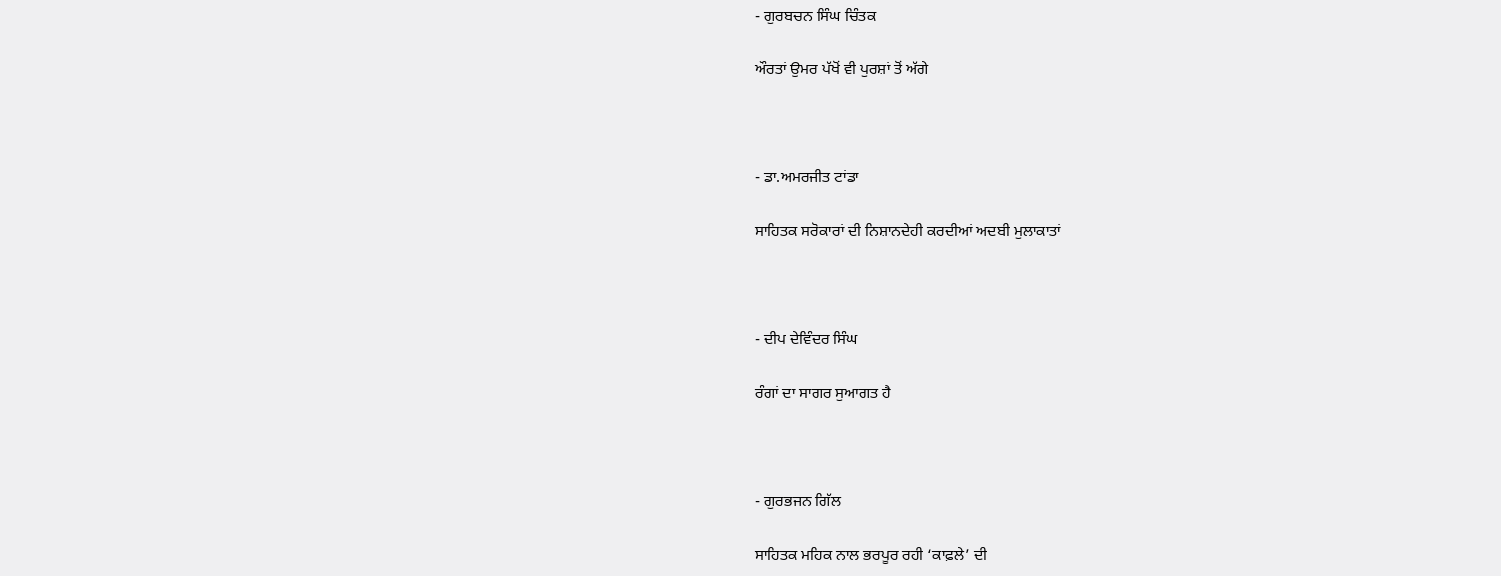- ਗੁਰਬਚਨ ਸਿੰਘ ਚਿੰਤਕ

ਔਰਤਾਂ ਉਮਰ ਪੱਖੋਂ ਵੀ ਪੁਰਸ਼ਾਂ ਤੋਂ ਅੱਗੇ



- ਡਾ.ਅਮਰਜੀਤ ਟਾਂਡਾ

ਸਾਹਿਤਕ ਸਰੋਕਾਰਾਂ ਦੀ ਨਿਸ਼ਾਨਦੇਹੀ ਕਰਦੀਆਂ ਅਦਬੀ ਮੁਲਾਕਾਤਾਂ



- ਦੀਪ ਦੇਵਿੰਦਰ ਸਿੰਘ

ਰੰਗਾਂ ਦਾ ਸਾਗਰ ਸੁਆਗਤ ਹੈ



- ਗੁਰਭਜਨ ਗਿੱਲ

ਸਾਹਿਤਕ ਮਹਿਕ ਨਾਲ ਭਰਪੂਰ ਰਹੀ ‘ਕਾਫ਼ਲੇ’ ਦੀ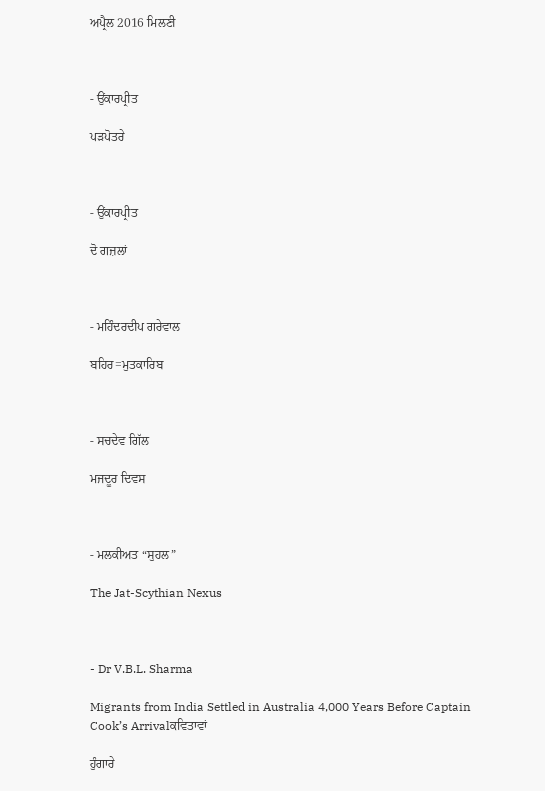ਅਪ੍ਰੈਲ 2016 ਮਿਲਣੀ



- ਉਂਕਾਰਪ੍ਰੀਤ

ਪੜਪੋਤਰੇ



- ਉਂਕਾਰਪ੍ਰੀਤ

ਦੋ ਗਜ਼ਲਾਂ



- ਮਹਿੰਦਰਦੀਪ ਗਰੇਵਾਲ

ਬਹਿਰ=ਮੁਤਕਾਰਿਬ



- ਸਚਦੇਵ ਗਿੱਲ

ਮਜਦੂਰ ਦਿਵਸ



- ਮਲਕੀਅਤ “ਸੁਹਲ”

The Jat-Scythian Nexus



- Dr V.B.L. Sharma

Migrants from India Settled in Australia 4,000 Years Before Captain Cook’s Arrivalਕਵਿਤਾਵਾਂ

ਹੁੰਗਾਰੇ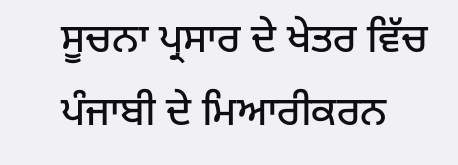ਸੂਚਨਾ ਪ੍ਰਸਾਰ ਦੇ ਖੇਤਰ ਵਿੱਚ ਪੰਜਾਬੀ ਦੇ ਮਿਆਰੀਕਰਨ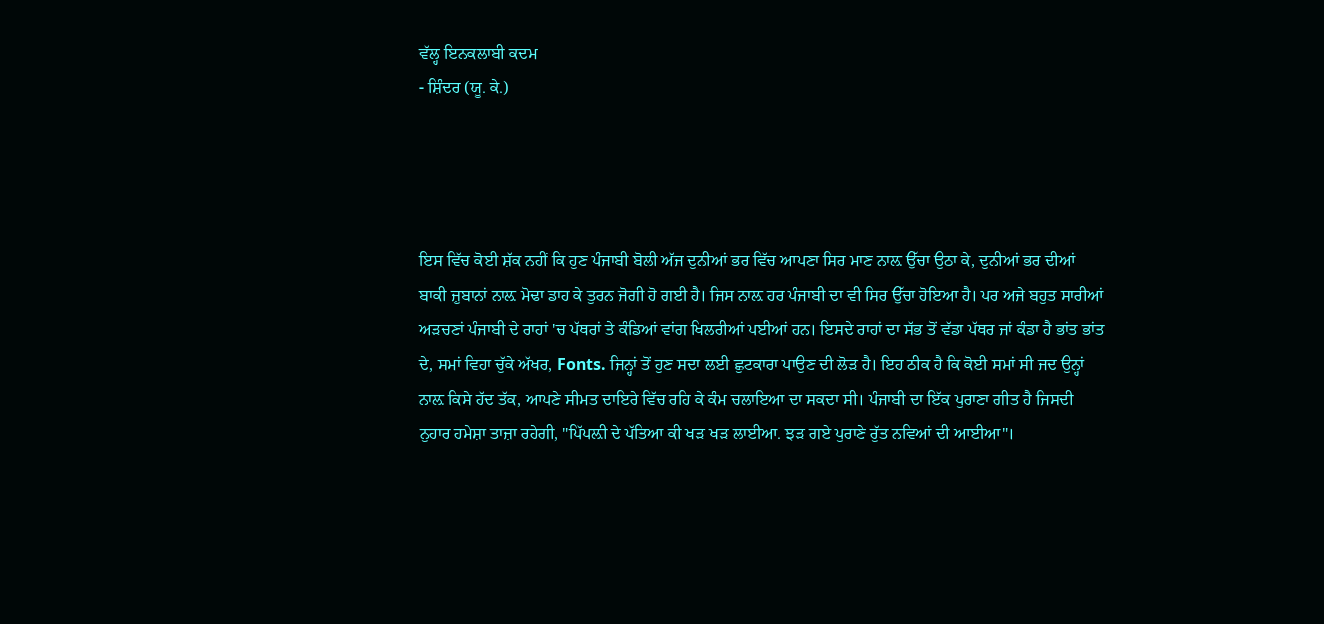ਵੱਲ੍ਹ ਇਨਕਲਾਬੀ ਕਦਮ
- ਸ਼ਿੰਦਰ (ਯੂ. ਕੇ.)




ਇਸ ਵਿੱਚ ਕੋਈ ਸ਼ੱਕ ਨਹੀਂ ਕਿ ਹੁਣ ਪੰਜਾਬੀ ਬੋਲੀ ਅੱਜ ਦੁਨੀਆਂ ਭਰ ਵਿੱਚ ਆਪਣਾ ਸਿਰ ਮਾਣ ਨਾਲ਼ ਉੱਚਾ ਉਠਾ ਕੇ, ਦੁਨੀਆਂ ਭਰ ਦੀਆਂ ਬਾਕੀ ਜ਼ੁਬਾਨਾਂ ਨਾਲ਼ ਮੋਢਾ ਡਾਹ ਕੇ ਤੁਰਨ ਜੋਗੀ ਹੋ ਗਈ ਹੈ। ਜਿਸ ਨਾਲ਼ ਹਰ ਪੰਜਾਬੀ ਦਾ ਵੀ ਸਿਰ ਉੱਚਾ ਹੋਇਆ ਹੈ। ਪਰ ਅਜੇ ਬਹੁਤ ਸਾਰੀਆਂ ਅੜਚਣਾਂ ਪੰਜਾਬੀ ਦੇ ਰਾਹਾਂ 'ਚ ਪੱਥਰਾਂ ਤੇ ਕੰਡਿਆਂ ਵਾਂਗ ਖਿਲਰੀਆਂ ਪਈਆਂ ਹਨ। ਇਸਦੇ ਰਾਹਾਂ ਦਾ ਸੱਭ ਤੋਂ ਵੱਡਾ ਪੱਥਰ ਜਾਂ ਕੰਡਾ ਹੈ ਭਾਂਤ ਭਾਂਤ ਦੇ, ਸਮਾਂ ਵਿਹਾ ਚੁੱਕੇ ਅੱਖਰ, Fonts. ਜਿਨ੍ਹਾਂ ਤੋਂ ਹੁਣ ਸਦਾ ਲਈ ਛੁਟਕਾਰਾ ਪਾਉਣ ਦੀ ਲੋੜ ਹੈ। ਇਹ ਠੀਕ ਹੈ ਕਿ ਕੋਈ ਸਮਾਂ ਸੀ ਜਦ ਉਨ੍ਹਾਂ ਨਾਲ਼ ਕਿਸੇ ਹੱਦ ਤੱਕ, ਆਪਣੇ ਸੀਮਤ ਦਾਇਰੇ ਵਿੱਚ ਰਹਿ ਕੇ ਕੰਮ ਚਲਾਇਆ ਦਾ ਸਕਦਾ ਸੀ। ਪੰਜਾਬੀ ਦਾ ਇੱਕ ਪੁਰਾਣਾ ਗੀਤ ਹੈ ਜਿਸਦੀ ਨੁਹਾਰ ਹਮੇਸ਼ਾ ਤਾਜ਼ਾ ਰਹੇਗੀ, "ਪਿੱਪਲ਼ੀ ਦੇ ਪੱਤਿਆ ਕੀ ਖੜ ਖੜ ਲਾਈਆ. ਝੜ ਗਏ ਪੁਰਾਣੇ ਰੁੱਤ ਨਵਿਆਂ ਦੀ ਆਈਆ"।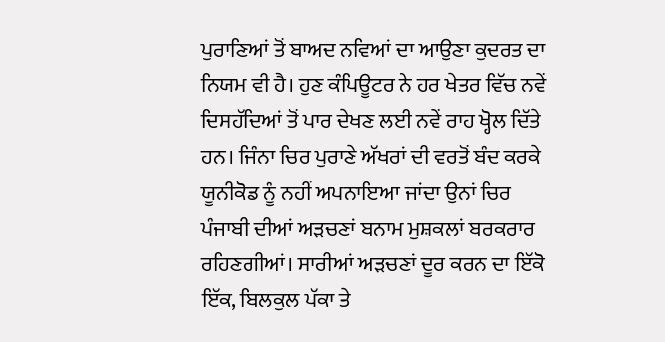ਪੁਰਾਣਿਆਂ ਤੋਂ ਬਾਅਦ ਨਵਿਆਂ ਦਾ ਆਉਣਾ ਕੁਦਰਤ ਦਾ ਨਿਯਮ ਵੀ ਹੈ। ਹੁਣ ਕੰਪਿਊਟਰ ਨੇ ਹਰ ਖੇਤਰ ਵਿੱਚ ਨਵੇਂ ਦਿਸਹੱਦਿਆਂ ਤੋਂ ਪਾਰ ਦੇਖਣ ਲਈ ਨਵੇਂ ਰਾਹ ਖ੍ਹੋਲ ਦਿੱਤੇ ਹਨ। ਜਿੰਨਾ ਚਿਰ ਪੁਰਾਣੇ ਅੱਖਰਾਂ ਦੀ ਵਰਤੋਂ ਬੰਦ ਕਰਕੇ ਯੂਨੀਕੋਡ ਨੂੰ ਨਹੀਂ ਅਪਨਾਇਆ ਜਾਂਦਾ ਉਨਾਂ ਚਿਰ ਪੰਜਾਬੀ ਦੀਆਂ ਅੜਚਣਾਂ ਬਨਾਮ ਮੁਸ਼ਕਲਾਂ ਬਰਕਰਾਰ ਰਹਿਣਗੀਆਂ। ਸਾਰੀਆਂ ਅੜਚਣਾਂ ਦੂਰ ਕਰਨ ਦਾ ਇੱਕੋ ਇੱਕ, ਬਿਲਕੁਲ ਪੱਕਾ ਤੇ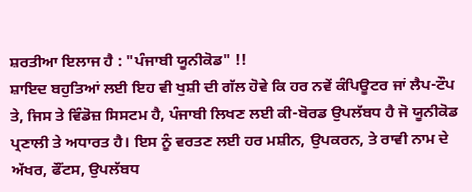ਸ਼ਰਤੀਆ ਇਲਾਜ ਹੈ : "ਪੰਜਾਬੀ ਯੂਨੀਕੋਡ" !!
ਸ਼ਾਇਦ ਬਹੁਤਿਆਂ ਲਈ ਇਹ ਵੀ ਖੁਸ਼ੀ ਦੀ ਗੱਲ ਹੋਵੇ ਕਿ ਹਰ ਨਵੇਂ ਕੰਪਿਊਟਰ ਜਾਂ ਲੈਪ-ਟੌਪ ਤੇ, ਜਿਸ ਤੇ ਵਿੰਡੋਜ਼ ਸਿਸਟਮ ਹੈ, ਪੰਜਾਬੀ ਲਿਖਣ ਲਈ ਕੀ-ਬੋਰਡ ਉਪਲੱਬਧ ਹੈ ਜੋ ਯੂਨੀਕੋਡ ਪ੍ਰਣਾਲੀ ਤੇ ਅਧਾਰਤ ਹੈ। ਇਸ ਨੂੰ ਵਰਤਣ ਲਈ ਹਰ ਮਸ਼ੀਨ, ਉਪਕਰਨ, ਤੇ ਰਾਵੀ ਨਾਮ ਦੇ ਅੱਖਰ, ਫੌਂਟਸ, ਉਪਲੱਬਧ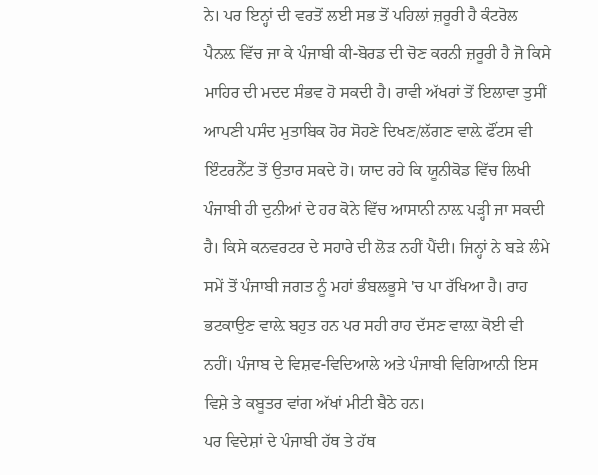ਨੇ। ਪਰ ਇਨ੍ਹਾਂ ਦੀ ਵਰਤੋਂ ਲਈ ਸਭ ਤੋਂ ਪਹਿਲਾਂ ਜ਼ਰੂਰੀ ਹੈ ਕੰਟਰੋਲ ਪੈਨਲ਼ ਵਿੱਚ ਜਾ ਕੇ ਪੰਜਾਬੀ ਕੀ-ਬੋਰਡ ਦੀ ਚੋਣ ਕਰਨੀ ਜ਼ਰੂਰੀ ਹੈ ਜੋ ਕਿਸੇ ਮਾਹਿਰ ਦੀ ਮਦਦ ਸੰਭਵ ਹੋ ਸਕਦੀ ਹੈ। ਰਾਵੀ ਅੱਖਰਾਂ ਤੋਂ ਇਲਾਵਾ ਤੁਸੀਂ ਆਪਣੀ ਪਸੰਦ ਮੁਤਾਬਿਕ ਹੋਰ ਸੋਹਣੇ ਦਿਖਣ/ਲੱਗਣ ਵਾਲ਼ੇ ਫੌਂਟਸ ਵੀ ਇੰਟਰਨੈੱਟ ਤੋਂ ਉਤਾਰ ਸਕਦੇ ਹੋ। ਯਾਦ ਰਹੇ ਕਿ ਯੂਨੀਕੋਡ ਵਿੱਚ ਲਿਖੀ ਪੰਜਾਬੀ ਹੀ ਦੁਨੀਆਂ ਦੇ ਹਰ ਕੋਨੇ ਵਿੱਚ ਆਸਾਨੀ ਨਾਲ਼ ਪੜ੍ਹੀ ਜਾ ਸਕਦੀ ਹੈ। ਕਿਸੇ ਕਨਵਰਟਰ ਦੇ ਸਹਾਰੇ ਦੀ ਲੋੜ ਨਹੀਂ ਪੈਂਦੀ। ਜਿਨ੍ਹਾਂ ਨੇ ਬੜੇ ਲੰਮੇ ਸਮੇਂ ਤੋਂ ਪੰਜਾਬੀ ਜਗਤ ਨੂੰ ਮਹਾਂ ਭੰਬਲਭੂਸੇ 'ਚ ਪਾ ਰੱਖਿਆ ਹੈ। ਰਾਹ ਭਟਕਾਉਣ ਵਾਲ਼ੇ ਬਹੁਤ ਹਨ ਪਰ ਸਹੀ ਰਾਹ ਦੱਸਣ ਵਾਲ਼ਾ ਕੋਈ ਵੀ ਨਹੀਂ। ਪੰਜਾਬ ਦੇ ਵਿਸ਼ਵ-ਵਿਦਿਆਲੇ ਅਤੇ ਪੰਜਾਬੀ ਵਿਗਿਆਨੀ ਇਸ ਵਿਸ਼ੇ ਤੇ ਕਬੂਤਰ ਵਾਂਗ ਅੱਖਾਂ ਮੀਟੀ ਬੈਠੇ ਹਨ।
ਪਰ ਵਿਦੇਸ਼ਾਂ ਦੇ ਪੰਜਾਬੀ ਹੱਥ ਤੇ ਹੱਥ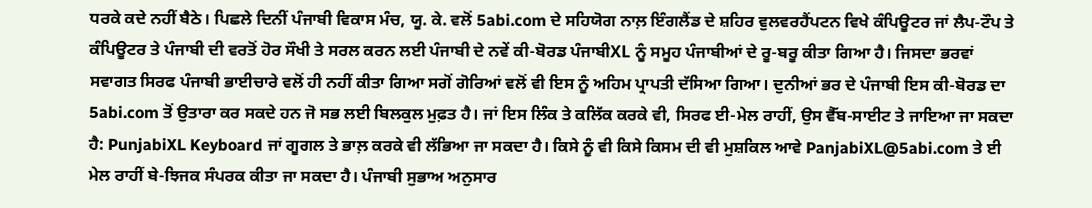ਧਰਕੇ ਕਦੇ ਨਹੀਂ ਬੈਠੇ। ਪਿਛਲੇ ਦਿਨੀਂ ਪੰਜਾਬੀ ਵਿਕਾਸ ਮੰਚ, ਯੂ. ਕੇ. ਵਲੋਂ 5abi.com ਦੇ ਸਹਿਯੋਗ ਨਾਲ਼ ਇੰਗਲੈਂਡ ਦੇ ਸ਼ਹਿਰ ਵੁਲਵਰਹੈਂਪਟਨ ਵਿਖੇ ਕੰਪਿਊਟਰ ਜਾਂ ਲੈਪ-ਟੌਪ ਤੇ ਕੰਪਿਊਟਰ ਤੇ ਪੰਜਾਬੀ ਦੀ ਵਰਤੋਂ ਹੋਰ ਸੌਖੀ ਤੇ ਸਰਲ ਕਰਨ ਲਈ ਪੰਜਾਬੀ ਦੇ ਨਵੇਂ ਕੀ-ਬੋਰਡ ਪੰਜਾਬੀXL ਨੂੰ ਸਮੂਹ ਪੰਜਾਬੀਆਂ ਦੇ ਰੂ-ਬਰੂ ਕੀਤਾ ਗਿਆ ਹੈ। ਜਿਸਦਾ ਭਰਵਾਂ ਸਵਾਗਤ ਸਿਰਫ ਪੰਜਾਬੀ ਭਾਈਚਾਰੇ ਵਲੋਂ ਹੀ ਨਹੀਂ ਕੀਤਾ ਗਿਆ ਸਗੋਂ ਗੋਰਿਆਂ ਵਲੋਂ ਵੀ ਇਸ ਨੂੰ ਅਹਿਮ ਪ੍ਰਾਪਤੀ ਦੱਸਿਆ ਗਿਆ। ਦੁਨੀਆਂ ਭਰ ਦੇ ਪੰਜਾਬੀ ਇਸ ਕੀ-ਬੋਰਡ ਦਾ 5abi.com ਤੋਂ ਉਤਾਰਾ ਕਰ ਸਕਦੇ ਹਨ ਜੋ ਸਭ ਲਈ ਬਿਲਕੁਲ ਮੁਫ਼ਤ ਹੈ। ਜਾਂ ਇਸ ਲਿੰਕ ਤੇ ਕਲਿੱਕ ਕਰਕੇ ਵੀ, ਸਿਰਫ ਈ-ਮੇਲ ਰਾਹੀਂ, ਉਸ ਵੈੱਬ-ਸਾਈਟ ਤੇ ਜਾਇਆ ਜਾ ਸਕਦਾ ਹੈ: PunjabiXL Keyboard ਜਾਂ ਗੂਗਲ ਤੇ ਭਾਲ਼ ਕਰਕੇ ਵੀ ਲੱਭਿਆ ਜਾ ਸਕਦਾ ਹੈ। ਕਿਸੇ ਨੂੰ ਵੀ ਕਿਸੇ ਕਿਸਮ ਦੀ ਵੀ ਮੁਸ਼ਕਿਲ ਆਵੇ PanjabiXL@5abi.com ਤੇ ਈ ਮੇਲ ਰਾਹੀਂ ਬੇ-ਝਿਜਕ ਸੰਪਰਕ ਕੀਤਾ ਜਾ ਸਕਦਾ ਹੈ। ਪੰਜਾਬੀ ਸੁਭਾਅ ਅਨੁਸਾਰ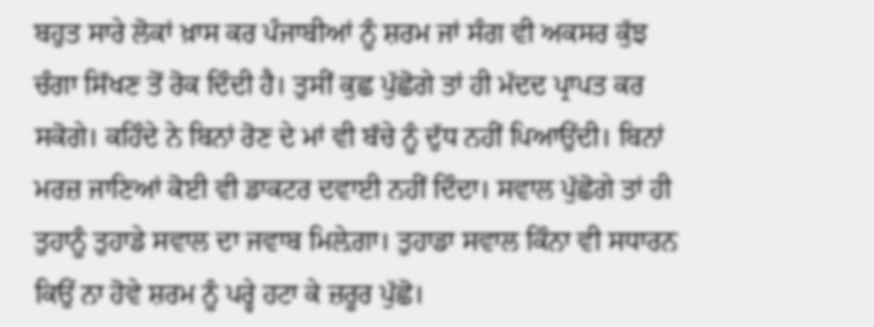ਬਹੁਤ ਸਾਰੇ ਲੋਕਾਂ ਖ਼ਾਸ ਕਰ ਪੰਜਾਬੀਆਂ ਨੂੰ ਸ਼ਰਮ ਜਾਂ ਸੰਗ ਵੀ ਅਕਸਰ ਕੁੱਝ ਚੰਗਾ ਸਿੱਖਣ ਤੋਂ ਰੋਕ ਦਿੰਦੀ ਹੈ। ਤੁਸੀਂ ਕੁਛ ਪੁੱਛੋਗੇ ਤਾਂ ਹੀ ਮੱਦਦ ਪ੍ਰਾਪਤ ਕਰ ਸਕੋਗੇ। ਕਹਿੰਦੇ ਨੇ ਬਿਨਾਂ ਰੋਣ ਦੇ ਮਾਂ ਵੀ ਬੱਚੇ ਨੂੰ ਦੁੱਧ ਨਹੀਂ ਪਿਆਉਂਦੀ। ਬਿਨਾਂ ਮਰਜ਼ ਜਾਣਿਆਂ ਕੋਈ ਵੀ ਡਾਕਟਰ ਦਵਾਈ ਨਹੀਂ ਦਿੰਦਾ। ਸਵਾਲ ਪੁੱਛੋਗੇ ਤਾਂ ਹੀ ਤੁਹਾਨੂੰ ਤੁਹਾਡੇ ਸਵਾਲ ਦਾ ਜਵਾਬ ਮਿਲ਼ੇਗਾ। ਤੁਹਾਡਾ ਸਵਾਲ ਕਿੰਨਾ ਵੀ ਸਧਾਰਨ ਕਿਉਂ ਨਾ ਹੋਵੇ ਸ਼ਰਮ ਨੂੰ ਪਰ੍ਹੇ ਹਟਾ ਕੇ ਜ਼ਰੂਰ ਪੁੱਛੋ।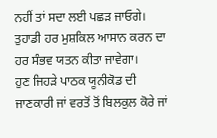ਨਹੀਂ ਤਾਂ ਸਦਾ ਲਈ ਪਛੜ ਜਾਓਗੇ। ਤੁਹਾਡੀ ਹਰ ਮੁਸ਼ਕਿਲ ਆਸਾਨ ਕਰਨ ਦਾ ਹਰ ਸੰਭਵ ਯਤਨ ਕੀਤਾ ਜਾਵੇਗਾ।
ਹੁਣ ਜਿਹੜੇ ਪਾਠਕ ਯੂਨੀਕੋਡ ਦੀ ਜਾਣਕਾਰੀ ਜਾਂ ਵਰਤੋਂ ਤੋਂ ਬਿਲਕੁਲ ਕੋਰੇ ਜਾਂ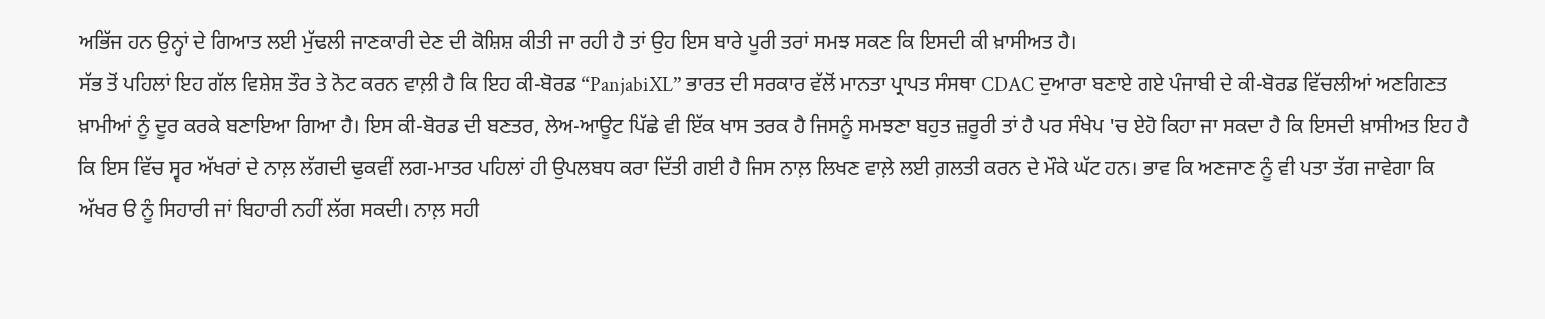ਅਭਿੱਜ ਹਨ ਉਨ੍ਹਾਂ ਦੇ ਗਿਆਤ ਲਈ ਮੁੱਢਲੀ ਜਾਣਕਾਰੀ ਦੇਣ ਦੀ ਕੋਸ਼ਿਸ਼ ਕੀਤੀ ਜਾ ਰਹੀ ਹੈ ਤਾਂ ਉਹ ਇਸ ਬਾਰੇ ਪੂਰੀ ਤਰਾਂ ਸਮਝ ਸਕਣ ਕਿ ਇਸਦੀ ਕੀ ਖ਼ਾਸੀਅਤ ਹੈ।
ਸੱਭ ਤੋਂ ਪਹਿਲਾਂ ਇਹ ਗੱਲ ਵਿਸ਼ੇਸ਼ ਤੌਰ ਤੇ ਨੋਟ ਕਰਨ ਵਾਲ਼ੀ ਹੈ ਕਿ ਇਹ ਕੀ-ਬੋਰਡ “PanjabiXL” ਭਾਰਤ ਦੀ ਸਰਕਾਰ ਵੱਲੋਂ ਮਾਨਤਾ ਪ੍ਰਾਪਤ ਸੰਸਥਾ CDAC ਦੁਆਰਾ ਬਣਾਏ ਗਏ ਪੰਜਾਬੀ ਦੇ ਕੀ-ਬੋਰਡ ਵਿੱਚਲੀਆਂ ਅਣਗਿਣਤ ਖ਼ਾਮੀਆਂ ਨੂੰ ਦੂਰ ਕਰਕੇ ਬਣਾਇਆ ਗਿਆ ਹੈ। ਇਸ ਕੀ-ਬੋਰਡ ਦੀ ਬਣਤਰ, ਲੇਅ-ਆਊਟ ਪਿੱਛੇ ਵੀ ਇੱਕ ਖਾਸ ਤਰਕ ਹੈ ਜਿਸਨੂੰ ਸਮਝਣਾ ਬਹੁਤ ਜ਼ਰੂਰੀ ਤਾਂ ਹੈ ਪਰ ਸੰਖੇਪ 'ਚ ਏਹੋ ਕਿਹਾ ਜਾ ਸਕਦਾ ਹੈ ਕਿ ਇਸਦੀ ਖ਼ਾਸੀਅਤ ਇਹ ਹੈ ਕਿ ਇਸ ਵਿੱਚ ਸ੍ਵਰ ਅੱਖਰਾਂ ਦੇ ਨਾਲ਼ ਲੱਗਦੀ ਢੁਕਵੀਂ ਲਗ-ਮਾਤਰ ਪਹਿਲਾਂ ਹੀ ਉਪਲਬਧ ਕਰਾ ਦਿੱਤੀ ਗਈ ਹੈ ਜਿਸ ਨਾਲ਼ ਲਿਖਣ ਵਾਲ਼ੇ ਲਈ ਗ਼ਲਤੀ ਕਰਨ ਦੇ ਮੌਕੇ ਘੱਟ ਹਨ। ਭਾਵ ਕਿ ਅਣਜਾਣ ਨੂੰ ਵੀ ਪਤਾ ਤੱਗ ਜਾਵੇਗਾ ਕਿ ਅੱਖਰ ੳ ਨੂੰ ਸਿਹਾਰੀ ਜਾਂ ਬਿਹਾਰੀ ਨਹੀਂ ਲੱਗ ਸਕਦੀ। ਨਾਲ਼ ਸਹੀ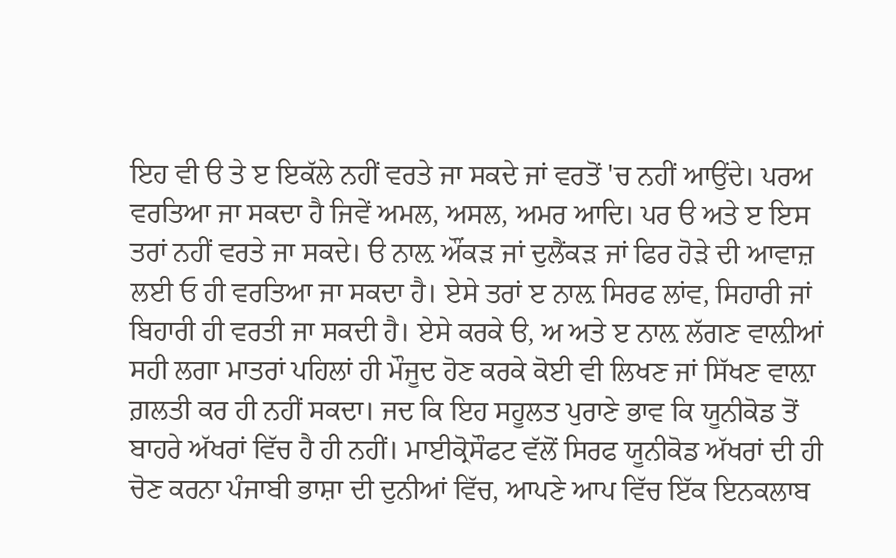ਇਹ ਵੀ ੳ ਤੇ ੲ ਇਕੱਲੇ ਨਹੀਂ ਵਰਤੇ ਜਾ ਸਕਦੇ ਜਾਂ ਵਰਤੋਂ 'ਚ ਨਹੀਂ ਆਉਂਦੇ। ਪਰਅ ਵਰਤਿਆ ਜਾ ਸਕਦਾ ਹੈ ਜਿਵੇਂ ਅਮਲ, ਅਸਲ, ਅਮਰ ਆਦਿ। ਪਰ ੳ ਅਤੇ ੲ ਇਸ ਤਰਾਂ ਨਹੀਂ ਵਰਤੇ ਜਾ ਸਕਦੇ। ੳ ਨਾਲ਼ ਔਂਕੜ ਜਾਂ ਦੁਲੈਂਕੜ ਜਾਂ ਫਿਰ ਹੋੜੇ ਦੀ ਆਵਾਜ਼ ਲਈ ਓ ਹੀ ਵਰਤਿਆ ਜਾ ਸਕਦਾ ਹੈ। ਏਸੇ ਤਰਾਂ ੲ ਨਾਲ਼ ਸਿਰਫ ਲਾਂਵ, ਸਿਹਾਰੀ ਜਾਂ ਬਿਹਾਰੀ ਹੀ ਵਰਤੀ ਜਾ ਸਕਦੀ ਹੈ। ਏਸੇ ਕਰਕੇ ੳ, ਅ ਅਤੇ ੲ ਨਾਲ਼ ਲੱਗਣ ਵਾਲ਼ੀਆਂ ਸਹੀ ਲਗਾ ਮਾਤਰਾਂ ਪਹਿਲਾਂ ਹੀ ਮੌਜੂਦ ਹੋਣ ਕਰਕੇ ਕੋਈ ਵੀ ਲਿਖਣ ਜਾਂ ਸਿੱਖਣ ਵਾਲ਼ਾ ਗ਼ਲਤੀ ਕਰ ਹੀ ਨਹੀਂ ਸਕਦਾ। ਜਦ ਕਿ ਇਹ ਸਹੂਲਤ ਪੁਰਾਣੇ ਭਾਵ ਕਿ ਯੂਨੀਕੋਡ ਤੋਂ ਬਾਹਰੇ ਅੱਖਰਾਂ ਵਿੱਚ ਹੈ ਹੀ ਨਹੀਂ। ਮਾਈਕ੍ਰੋਸੌਫਟ ਵੱਲੋਂ ਸਿਰਫ ਯੂਨੀਕੋਡ ਅੱਖਰਾਂ ਦੀ ਹੀ ਚੋਣ ਕਰਨਾ ਪੰਜਾਬੀ ਭਾਸ਼ਾ ਦੀ ਦੁਨੀਆਂ ਵਿੱਚ, ਆਪਣੇ ਆਪ ਵਿੱਚ ਇੱਕ ਇਨਕਲਾਬ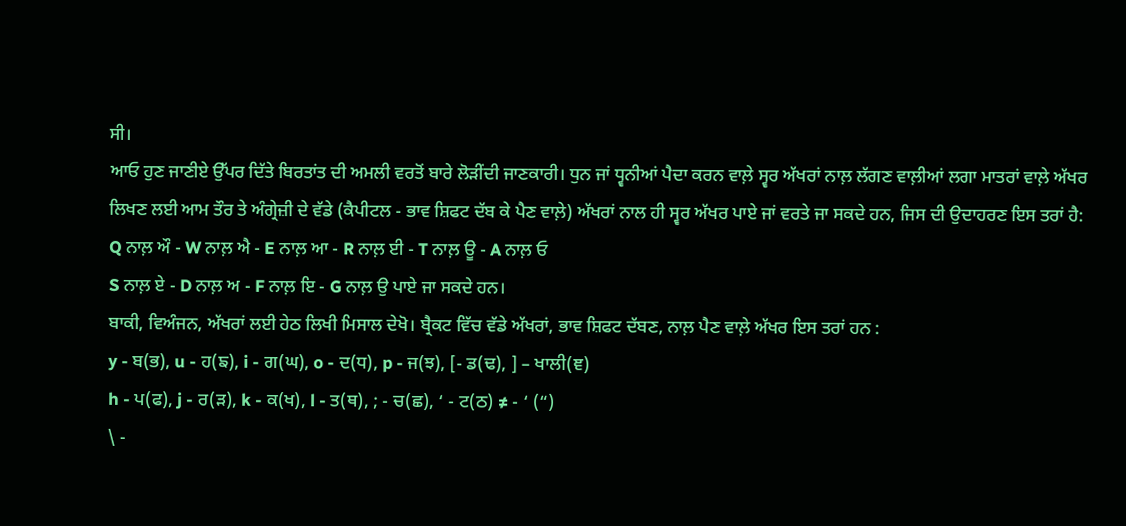ਸੀ।
ਆਓ ਹੁਣ ਜਾਣੀਏ ਉੱਪਰ ਦਿੱਤੇ ਬਿਰਤਾਂਤ ਦੀ ਅਮਲੀ ਵਰਤੋਂ ਬਾਰੇ ਲੋੜੀਂਦੀ ਜਾਣਕਾਰੀ। ਧੁਨ ਜਾਂ ਧ੍ਵਨੀਆਂ ਪੈਦਾ ਕਰਨ ਵਾਲ਼ੇ ਸ੍ਵਰ ਅੱਖਰਾਂ ਨਾਲ਼ ਲੱਗਣ ਵਾਲ਼ੀਆਂ ਲਗਾ ਮਾਤਰਾਂ ਵਾਲ਼ੇ ਅੱਖਰ ਲਿਖਣ ਲਈ ਆਮ ਤੌਰ ਤੇ ਅੰਗ੍ਰੇਜ਼ੀ ਦੇ ਵੱਡੇ (ਕੈਪੀਟਲ - ਭਾਵ ਸ਼ਿਫਟ ਦੱਬ ਕੇ ਪੈਣ ਵਾਲ਼ੇ) ਅੱਖਰਾਂ ਨਾਲ ਹੀ ਸ੍ਵਰ ਅੱਖਰ ਪਾਏ ਜਾਂ ਵਰਤੇ ਜਾ ਸਕਦੇ ਹਨ, ਜਿਸ ਦੀ ਉਦਾਹਰਣ ਇਸ ਤਰਾਂ ਹੈ:
Q ਨਾਲ਼ ਔ - W ਨਾਲ਼ ਐ - E ਨਾਲ਼ ਆ - R ਨਾਲ਼ ਈ - T ਨਾਲ਼ ਊ - A ਨਾਲ਼ ਓ
S ਨਾਲ਼ ਏ - D ਨਾਲ਼ ਅ - F ਨਾਲ਼ ਇ - G ਨਾਲ਼ ਉ ਪਾਏ ਜਾ ਸਕਦੇ ਹਨ।
ਬਾਕੀ, ਵਿਅੰਜਨ, ਅੱਖਰਾਂ ਲਈ ਹੇਠ ਲਿਖੀ ਮਿਸਾਲ ਦੇਖੋ। ਬ੍ਰੈਕਟ ਵਿੱਚ ਵੱਡੇ ਅੱਖਰਾਂ, ਭਾਵ ਸ਼ਿਫਟ ਦੱਬਣ, ਨਾਲ਼ ਪੈਣ ਵਾਲ਼ੇ ਅੱਖਰ ਇਸ ਤਰਾਂ ਹਨ :
y - ਬ(ਭ), u - ਹ(ਙ), i - ਗ(ਘ), o - ਦ(ਧ), p - ਜ(ਝ), [- ਡ(ਢ), ] – ਖਾਲੀ(ਞ)
h - ਪ(ਫ), j - ਰ(ੜ), k - ਕ(ਖ), l - ਤ(ਥ), ; - ਚ(ਛ), ‘ - ਟ(ਠ) ≠ - ‘ (“)
\ -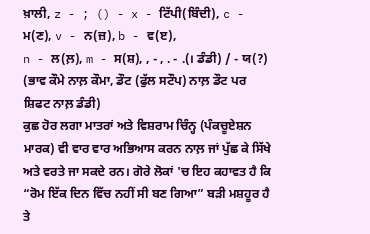ਖ਼ਾਲੀ, z - ; () - x - ਟਿੱਪੀ(ਬਿੰਦੀ), c - ਮ(ਣ), v - ਨ(ਜ਼), b - ਵ(ੲ),
n - ਲ(ਲ਼), m - ਸ(ਸ਼), , - , . - .(। ਡੰਡੀ) / - ਯ(?) (ਭਾਵ ਕੌਮੇ ਨਾਲ਼ ਕੌਮਾ, ਡੌਟ (ਫੁੱਲ ਸਟੌਪ) ਨਾਲ਼ ਡੌਟ ਪਰ ਸ਼ਿਫਟ ਨਾਲ਼ ਡੰਡੀ)
ਕੁਛ ਹੋਰ ਲਗਾ ਮਾਤਰਾਂ ਅਤੇ ਵਿਸ਼ਰਾਮ ਚਿੰਨ੍ਹ (ਪੰਕਚੂਏਸ਼ਨ ਮਾਰਕ) ਵੀ ਵਾਰ ਵਾਰ ਅਭਿਆਸ ਕਰਨ ਨਾਲ਼ ਜਾਂ ਪੁੱਛ ਕੇ ਸਿੱਖੇ ਅਤੇ ਵਰਤੇ ਜਾ ਸਕਦੇ ਰਨ। ਗੋਰੇ ਲੋਕਾਂ 'ਚ ਇਹ ਕਹਾਵਤ ਹੈ ਕਿ “ਰੋਮ ਇੱਕ ਦਿਨ ਵਿੱਚ ਨਹੀਂ ਸੀ ਬਣ ਗਿਆ” ਬੜੀ ਮਸ਼ਹੂਰ ਹੈ ਤੇ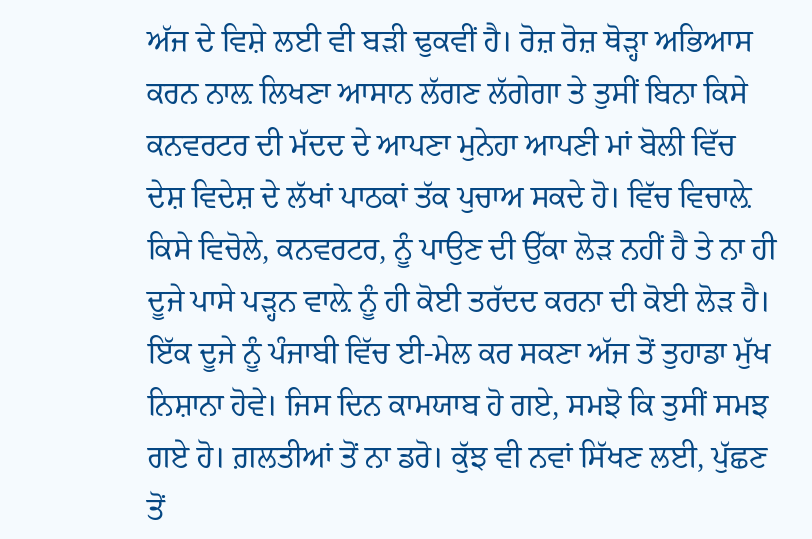ਅੱਜ ਦੇ ਵਿਸ਼ੇ ਲਈ ਵੀ ਬੜੀ ਢੁਕਵੀਂ ਹੈ। ਰੋਜ਼ ਰੋਜ਼ ਥੋੜ੍ਹਾ ਅਭਿਆਸ ਕਰਨ ਨਾਲ਼ ਲਿਖਣਾ ਆਸਾਨ ਲੱਗਣ ਲੱਗੇਗਾ ਤੇ ਤੁਸੀਂ ਬਿਨਾ ਕਿਸੇ ਕਨਵਰਟਰ ਦੀ ਮੱਦਦ ਦੇ ਆਪਣਾ ਮੁਨੇਹਾ ਆਪਣੀ ਮਾਂ ਬੋਲੀ ਵਿੱਚ ਦੇਸ਼ ਵਿਦੇਸ਼ ਦੇ ਲੱਖਾਂ ਪਾਠਕਾਂ ਤੱਕ ਪੁਚਾਅ ਸਕਦੇ ਹੋ। ਵਿੱਚ ਵਿਚਾਲ਼ੇ ਕਿਸੇ ਵਿਚੋਲੇ, ਕਨਵਰਟਰ, ਨੂੰ ਪਾਉਣ ਦੀ ਉੱਕਾ ਲੋੜ ਨਹੀਂ ਹੈ ਤੇ ਨਾ ਹੀ ਦੂਜੇ ਪਾਸੇ ਪੜ੍ਹਨ ਵਾਲ਼ੇ ਨੂੰ ਹੀ ਕੋਈ ਤਰੱਦਦ ਕਰਨਾ ਦੀ ਕੋਈ ਲੋੜ ਹੈ। ਇੱਕ ਦੂਜੇ ਨੂੰ ਪੰਜਾਬੀ ਵਿੱਚ ਈ-ਮੇਲ ਕਰ ਸਕਣਾ ਅੱਜ ਤੋਂ ਤੁਹਾਡਾ ਮੁੱਖ ਨਿਸ਼ਾਨਾ ਹੋਵੇ। ਜਿਸ ਦਿਨ ਕਾਮਯਾਬ ਹੋ ਗਏ, ਸਮਝੋ ਕਿ ਤੁਸੀਂ ਸਮਝ ਗਏ ਹੋ। ਗ਼ਲਤੀਆਂ ਤੋਂ ਨਾ ਡਰੋ। ਕੁੱਝ ਵੀ ਨਵਾਂ ਸਿੱਖਣ ਲਈ, ਪੁੱਛਣ ਤੋਂ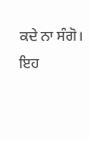ਕਦੇ ਨਾ ਸੰਗੋ। ਇਹ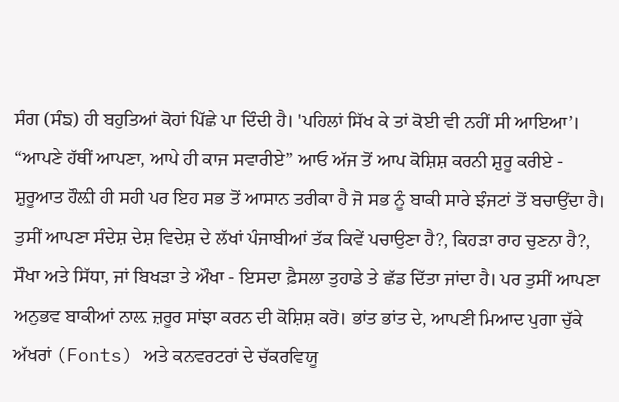ਸੰਗ (ਸੰਙ) ਹੀ ਬਹੁਤਿਆਂ ਕੋਹਾਂ ਪਿੱਛੇ ਪਾ ਦਿੰਦੀ ਹੈ। 'ਪਹਿਲਾਂ ਸਿੱਖ ਕੇ ਤਾਂ ਕੋਈ ਵੀ ਨਹੀਂ ਸੀ ਆਇਆ’।
“ਆਪਣੇ ਹੱਥੀਂ ਆਪਣਾ, ਆਪੇ ਹੀ ਕਾਜ ਸਵਾਰੀਏ” ਆਓ ਅੱਜ ਤੋਂ ਆਪ ਕੋਸ਼ਿਸ਼ ਕਰਨੀ ਸ਼ੁਰੂ ਕਰੀਏ - ਸ਼ੁਰੂਆਤ ਹੌਲ਼ੀ ਹੀ ਸਹੀ ਪਰ ਇਹ ਸਭ ਤੋਂ ਆਸਾਨ ਤਰੀਕਾ ਹੈ ਜੋ ਸਭ ਨੂੰ ਬਾਕੀ ਸਾਰੇ ਝੰਜਟਾਂ ਤੋਂ ਬਚਾਉਂਦਾ ਹੈ। ਤੁਸੀਂ ਆਪਣਾ ਸੰਦੇਸ਼ ਦੇਸ਼ ਵਿਦੇਸ਼ ਦੇ ਲੱਖਾਂ ਪੰਜਾਬੀਆਂ ਤੱਕ ਕਿਵੇਂ ਪਚਾਉਣਾ ਹੈ?, ਕਿਹੜਾ ਰਾਹ ਚੁਣਨਾ ਹੈ?, ਸੌਖਾ ਅਤੇ ਸਿੱਧਾ, ਜਾਂ ਬਿਖੜਾ ਤੇ ਔਖਾ - ਇਸਦਾ ਫ਼ੈਸਲਾ ਤੁਹਾਡੇ ਤੇ ਛੱਡ ਦਿੱਤਾ ਜਾਂਦਾ ਹੈ। ਪਰ ਤੁਸੀਂ ਆਪਣਾ ਅਨੁਭਵ ਬਾਕੀਆਂ ਨਾਲ਼ ਜ਼ਰੂਰ ਸਾਂਝਾ ਕਰਨ ਦੀ ਕੋਸ਼ਿਸ਼ ਕਰੋ। ਭਾਂਤ ਭਾਂਤ ਦੇ, ਆਪਣੀ ਮਿਆਦ ਪੁਗਾ ਚੁੱਕੇ ਅੱਖਰਾਂ (Fonts) ਅਤੇ ਕਨਵਰਟਰਾਂ ਦੇ ਚੱਕਰਵਿਯੂ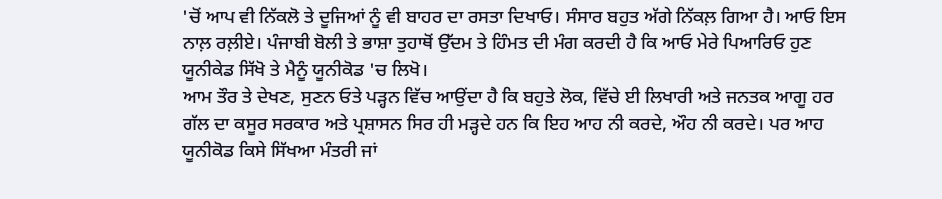'ਚੋਂ ਆਪ ਵੀ ਨਿੱਕਲੋ ਤੇ ਦੂਜਿਆਂ ਨੂੰ ਵੀ ਬਾਹਰ ਦਾ ਰਸਤਾ ਦਿਖਾਓ। ਸੰਸਾਰ ਬਹੁਤ ਅੱਗੇ ਨਿੱਕਲ਼ ਗਿਆ ਹੈ। ਆਓ ਇਸ ਨਾਲ਼ ਰਲ਼ੀਏ। ਪੰਜਾਬੀ ਬੋਲੀ ਤੇ ਭਾਸ਼ਾ ਤੁਹਾਥੋਂ ਉੱਦਮ ਤੇ ਹਿੰਮਤ ਦੀ ਮੰਗ ਕਰਦੀ ਹੈ ਕਿ ਆਓ ਮੇਰੇ ਪਿਆਰਿਓ ਹੁਣ ਯੂਨੀਕੇਡ ਸਿੱਖੋ ਤੇ ਮੈਨੂੰ ਯੂਨੀਕੋਡ 'ਚ ਲਿਖੋ।
ਆਮ ਤੌਰ ਤੇ ਦੇਖਣ, ਸੁਣਨ ਓਤੇ ਪੜ੍ਹਨ ਵਿੱਚ ਆਉਂਦਾ ਹੈ ਕਿ ਬਹੁਤੇ ਲੋਕ, ਵਿੱਚੇ ਈ ਲਿਖਾਰੀ ਅਤੇ ਜਨਤਕ ਆਗੂ ਹਰ ਗੱਲ ਦਾ ਕਸੂਰ ਸਰਕਾਰ ਅਤੇ ਪ੍ਰਸ਼ਾਸਨ ਸਿਰ ਹੀ ਮੜ੍ਹਦੇ ਹਨ ਕਿ ਇਹ ਆਹ ਨੀ ਕਰਦੇ, ਔਹ ਨੀ ਕਰਦੇ। ਪਰ ਆਹ ਯੂਨੀਕੋਡ ਕਿਸੇ ਸਿੱਖਆ ਮੰਤਰੀ ਜਾਂ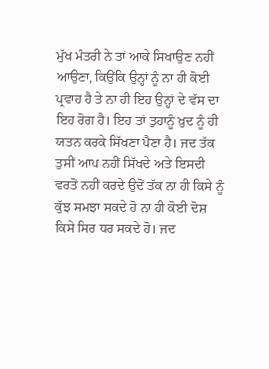ਮੁੱਖ ਮੰਤਰੀ ਨੇ ਤਾਂ ਆਕੇ ਸਿਖਾਉਣ ਨਹੀਂ ਆਉਣਾ, ਕਿਉਂਕਿ ਉਨ੍ਹਾਂ ਨੂੰ ਨਾ ਹੀ ਕੋਈ ਪ੍ਰਵਾਹ ਹੈ ਤੇ ਨਾ ਹੀ ਇਹ ਉਨ੍ਹਾਂ ਦੇ ਵੱਸ ਦਾ ਇਹ ਰੋਗ ਹੈ। ਇਹ ਤਾਂ ਤੁਹਾਨੂੰ ਖ਼ੁਦ ਨੂੰ ਹੀ ਯਤਨ ਕਰਕੇ ਸਿੱਖਣਾ ਪੈਣਾ ਹੈ। ਜਦ ਤੱਕ ਤੁਸੀਂ ਆਪ ਨਹੀਂ ਸਿੱਖਦੇ ਅਤੇ ਇਸਦੀ ਵਰਤੋਂ ਨਹੀਂ ਕਰਦੇ ਉਦੋਂ ਤੱਕ ਨਾ ਹੀ ਕਿਸੇ ਨੂੰ ਕੁੱਝ ਸਮਝਾ ਸਕਦੇ ਹੋ ਨਾ ਹੀ ਕੋਈ ਦੋਸ਼ ਕਿਸੇ ਸਿਰ ਧਰ ਸਕਦੇ ਹੋ। ਜਦ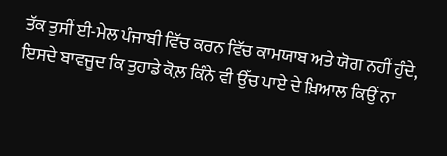ਤੱਕ ਤੁਸੀਂ ਈ-ਮੇਲ ਪੰਜਾਬੀ ਵਿੱਚ ਕਰਨ ਵਿੱਚ ਕਾਮਯਾਬ ਅਤੇ ਯੋਗ ਨਹੀਂ ਹੁੰਦੇ, ਇਸਦੇ ਬਾਵਜੂਦ ਕਿ ਤੁਹਾਡੇ ਕੋਲ਼ ਕਿੰਨੇ ਵੀ ਉੱਚ ਪਾਏ ਦੇ ਖ਼ਿਆਲ ਕਿਉਂ ਨਾ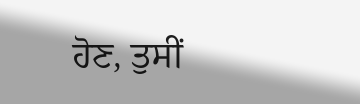ਹੋਣ, ਤੁਸੀਂ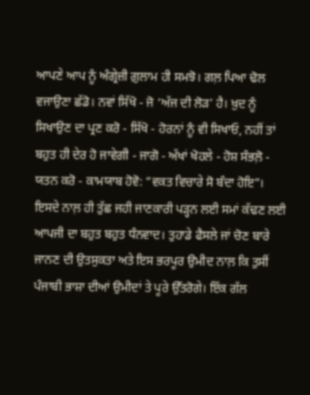ਆਪਣੇ ਆਪ ਨੂੰ ਅੰਗ੍ਰੇਜ਼ੀ ਗ਼ੁਲਾਮ ਹੀ ਸਮਝੋ। ਗਲ਼ ਪਿਆ ਢੋਲ ਵਜਾਉਣਾ ਛੱਡੋ। ਨਵਾਂ ਸਿੱਖੋ - ਜੋ ‘ਅੱਜ ਦੀ ਲੋੜ' ਹੈ। ਖ਼ੁਦ ਨੂੰ ਸਿਖਾਉਣ ਦਾ ਪ੍ਰਣ ਕਰੋ - ਸਿੱਖੋ - ਹੋਰਨਾਂ ਨੂੰ ਵੀ ਸਿਖਾਓ, ਨਹੀਂ ਤਾਂ ਬਹੁਤ ਹੀ ਦੇਰ ਹੋ ਜਾਵੇਗੀ - ਜਾਗੋ - ਅੱਖਾਂ ਖੋਹਲੇ - ਹੋਸ਼ ਸੰਭਲ਼ੋ - ਯਤਨ ਕਰੋ - ਕਾਮਯਾਬ ਹੋਵੋ: “ਵਕਤ ਵਿਚਾਰੇ ਸੋ ਬੰਦਾ ਹੋਇ”।
ਇਸਦੇ ਨਾਲ਼ ਹੀ ਤੁੱਛ ਜਹੀ ਜਾਣਕਾਰੀ ਪੜ੍ਹਨ ਲਈ ਸਮਾਂ ਕੱਢਣ ਲਈ ਆਪਜੀ ਦਾ ਬਹੁਤ ਬਹੁਤ ਧੰਨਵਾਦ। ਤੁਹਾਡੇ ਫੈਸਲੇ ਜਾਂ ਚੋਣ ਬਾਰੇ ਜਾਨਣ ਦੀ ਉਤਸੁਕਤਾ ਅਤੇ ਇਸ ਭਰਪੂਰ ਉਮੀਦ ਨਾਲ਼ ਕਿ ਤੁਸੀਂ ਪੰਜਾਬੀ ਭਾਸ਼ਾ ਦੀਆਂ ਉਮੀਦਾਂ ਤੇ ਪੂਰੇ ਉੱਤਰੋਗੇ। ਇੱਕ ਗੱਲ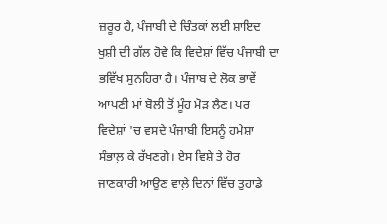ਜ਼ਰੂਰ ਹੈ, ਪੰਜਾਬੀ ਦੇ ਚਿੰਤਕਾਂ ਲਈ ਸ਼ਾਇਦ ਖੁਸ਼ੀ ਦੀ ਗੱਲ ਹੋਵੇ ਕਿ ਵਿਦੇਸ਼ਾਂ ਵਿੱਚ ਪੰਜਾਬੀ ਦਾ ਭਵਿੱਖ ਸੁਨਹਿਰਾ ਹੈ। ਪੰਜਾਬ ਦੇ ਲੋਕ ਭਾਵੇਂ ਆਪਣੀ ਮਾਂ ਬੋਲੀ ਤੋਂ ਮੂੰਹ ਮੋੜ ਲੈਣ। ਪਰ ਵਿਦੇਸ਼ਾਂ 'ਚ ਵਸਦੇ ਪੰਜਾਬੀ ਇਸਨੂੰ ਹਮੇਸ਼ਾ ਸੰਭਾਲ਼ ਕੇ ਰੱਖਣਗੇ। ਏਸ ਵਿਸ਼ੇ ਤੇ ਹੋਰ ਜਾਣਕਾਰੀ ਆਉਣ ਵਾਲ਼ੇ ਦਿਨਾਂ ਵਿੱਚ ਤੁਹਾਡੇ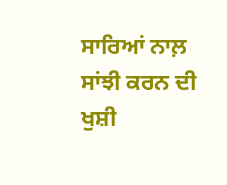ਸਾਰਿਆਂ ਨਾਲ਼ ਸਾਂਝੀ ਕਰਨ ਦੀ ਖੁਸ਼ੀ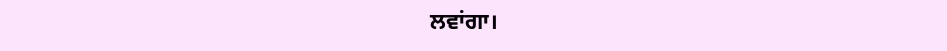ਲਵਾਂਗਾ।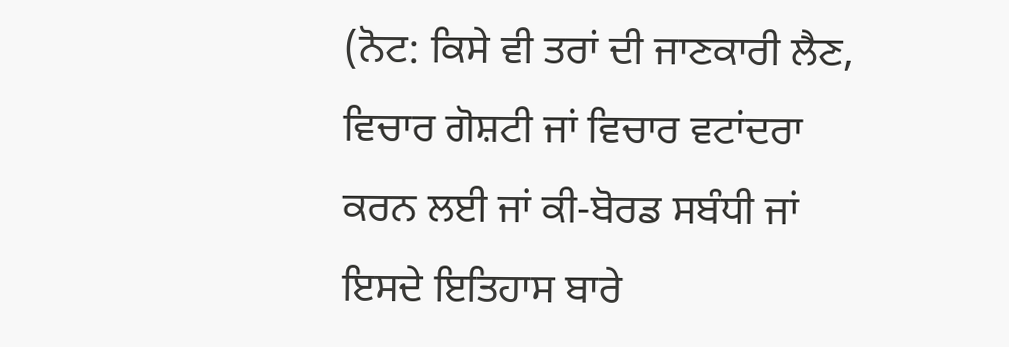(ਨੋਟ: ਕਿਸੇ ਵੀ ਤਰਾਂ ਦੀ ਜਾਣਕਾਰੀ ਲੈਣ, ਵਿਚਾਰ ਗੋਸ਼ਟੀ ਜਾਂ ਵਿਚਾਰ ਵਟਾਂਦਰਾ ਕਰਨ ਲਈ ਜਾਂ ਕੀ-ਬੋਰਡ ਸਬੰਧੀ ਜਾਂ ਇਸਦੇ ਇਤਿਹਾਸ ਬਾਰੇ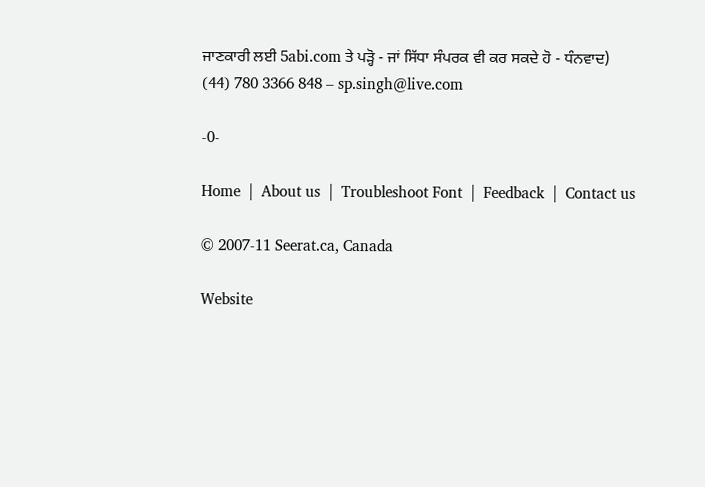ਜਾਣਕਾਰੀ ਲਈ 5abi.com ਤੇ ਪੜ੍ਹੋ - ਜਾਂ ਸਿੱਧਾ ਸੰਪਰਕ ਵੀ ਕਰ ਸਕਦੇ ਹੋ - ਧੰਨਵਾਦ)
(44) 780 3366 848 – sp.singh@live.com

-0-

Home  |  About us  |  Troubleshoot Font  |  Feedback  |  Contact us

© 2007-11 Seerat.ca, Canada

Website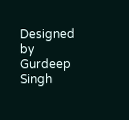Designed by Gurdeep Singh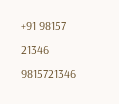+91 98157 21346 9815721346